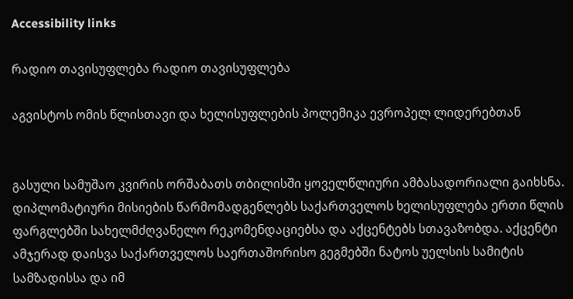Accessibility links

რადიო თავისუფლება რადიო თავისუფლება

აგვისტოს ომის წლისთავი და ხელისუფლების პოლემიკა ევროპელ ლიდერებთან


გასული სამუშაო კვირის ორშაბათს თბილისში ყოველწლიური ამბასადორიალი გაიხსნა. დიპლომატიური მისიების წარმომადგენლებს საქართველოს ხელისუფლება ერთი წლის ფარგლებში სახელმძღვანელო რეკომენდაციებსა და აქცენტებს სთავაზობდა. აქცენტი ამჯერად დაისვა საქართველოს საერთაშორისო გეგმებში ნატოს უელსის სამიტის სამზადისსა და იმ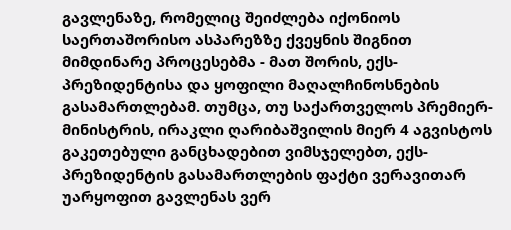გავლენაზე, რომელიც შეიძლება იქონიოს საერთაშორისო ასპარეზზე ქვეყნის შიგნით მიმდინარე პროცესებმა - მათ შორის, ექს-პრეზიდენტისა და ყოფილი მაღალჩინოსნების გასამართლებამ. თუმცა, თუ საქართველოს პრემიერ-მინისტრის, ირაკლი ღარიბაშვილის მიერ 4 აგვისტოს გაკეთებული განცხადებით ვიმსჯელებთ, ექს-პრეზიდენტის გასამართლების ფაქტი ვერავითარ უარყოფით გავლენას ვერ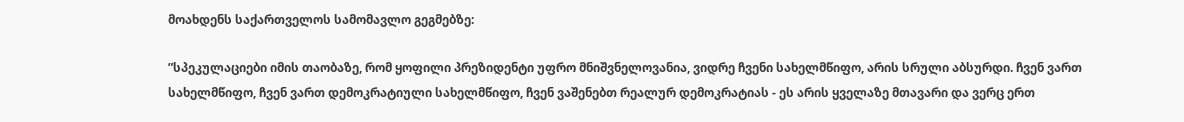მოახდენს საქართველოს სამომავლო გეგმებზე:

”სპეკულაციები იმის თაობაზე, რომ ყოფილი პრეზიდენტი უფრო მნიშვნელოვანია, ვიდრე ჩვენი სახელმწიფო, არის სრული აბსურდი. ჩვენ ვართ სახელმწიფო, ჩვენ ვართ დემოკრატიული სახელმწიფო, ჩვენ ვაშენებთ რეალურ დემოკრატიას - ეს არის ყველაზე მთავარი და ვერც ერთ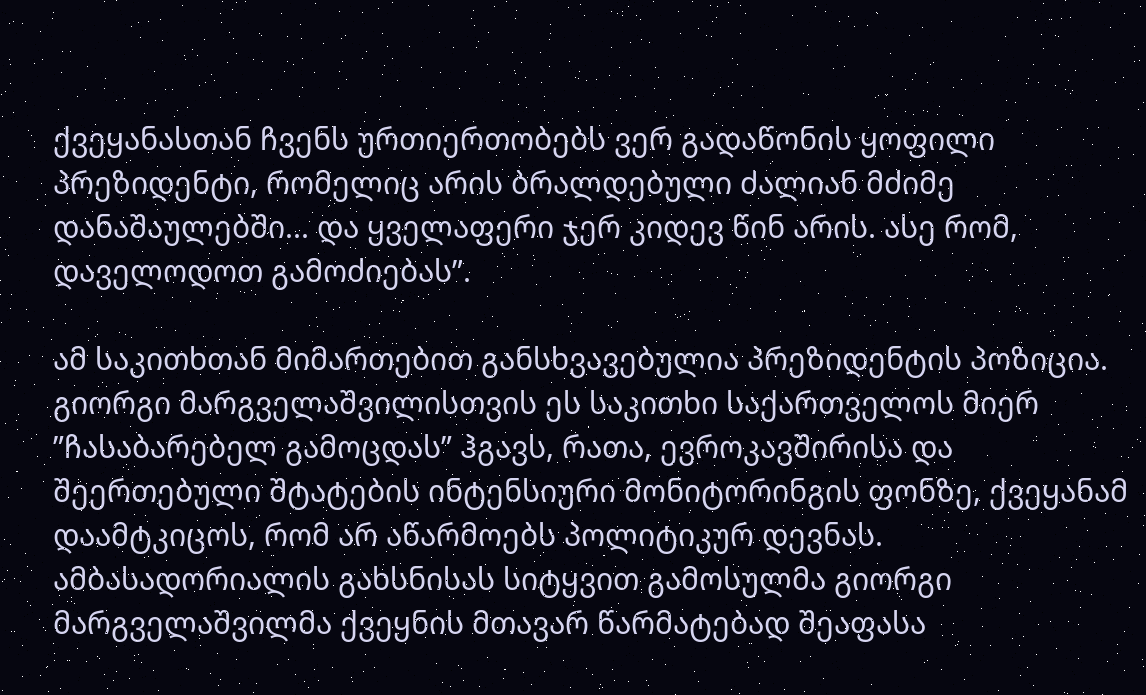ქვეყანასთან ჩვენს ურთიერთობებს ვერ გადაწონის ყოფილი პრეზიდენტი, რომელიც არის ბრალდებული ძალიან მძიმე დანაშაულებში... და ყველაფერი ჯერ კიდევ წინ არის. ასე რომ, დაველოდოთ გამოძიებას”.

ამ საკითხთან მიმართებით განსხვავებულია პრეზიდენტის პოზიცია. გიორგი მარგველაშვილისთვის ეს საკითხი საქართველოს მიერ ”ჩასაბარებელ გამოცდას” ჰგავს, რათა, ევროკავშირისა და შეერთებული შტატების ინტენსიური მონიტორინგის ფონზე, ქვეყანამ დაამტკიცოს, რომ არ აწარმოებს პოლიტიკურ დევნას. ამბასადორიალის გახსნისას სიტყვით გამოსულმა გიორგი მარგველაშვილმა ქვეყნის მთავარ წარმატებად შეაფასა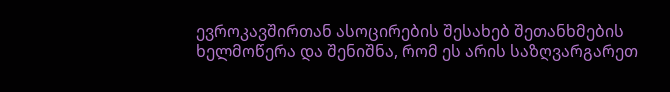ევროკავშირთან ასოცირების შესახებ შეთანხმების ხელმოწერა და შენიშნა, რომ ეს არის საზღვარგარეთ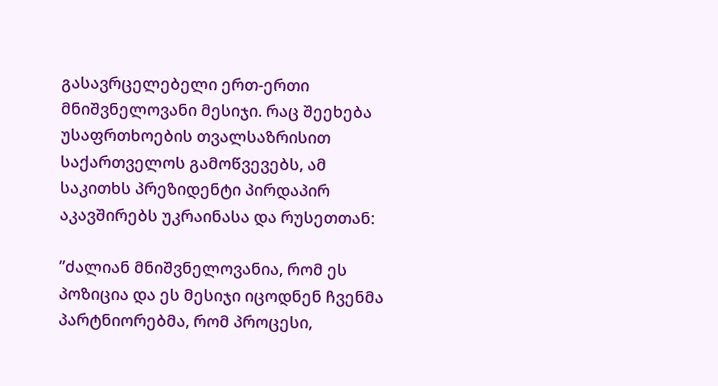გასავრცელებელი ერთ-ერთი მნიშვნელოვანი მესიჯი. რაც შეეხება უსაფრთხოების თვალსაზრისით საქართველოს გამოწვევებს, ამ საკითხს პრეზიდენტი პირდაპირ აკავშირებს უკრაინასა და რუსეთთან:

”ძალიან მნიშვნელოვანია, რომ ეს პოზიცია და ეს მესიჯი იცოდნენ ჩვენმა პარტნიორებმა, რომ პროცესი,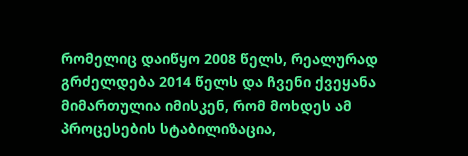რომელიც დაიწყო 2008 წელს, რეალურად გრძელდება 2014 წელს და ჩვენი ქვეყანა მიმართულია იმისკენ, რომ მოხდეს ამ პროცესების სტაბილიზაცია,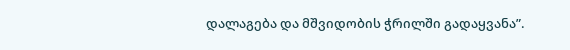დალაგება და მშვიდობის ჭრილში გადაყვანა”.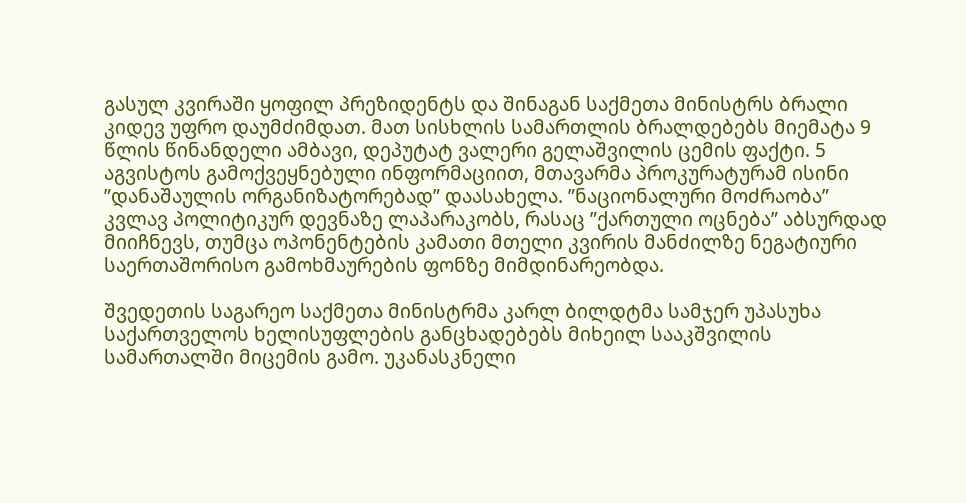გასულ კვირაში ყოფილ პრეზიდენტს და შინაგან საქმეთა მინისტრს ბრალი კიდევ უფრო დაუმძიმდათ. მათ სისხლის სამართლის ბრალდებებს მიემატა 9 წლის წინანდელი ამბავი, დეპუტატ ვალერი გელაშვილის ცემის ფაქტი. 5 აგვისტოს გამოქვეყნებული ინფორმაციით, მთავარმა პროკურატურამ ისინი ”დანაშაულის ორგანიზატორებად” დაასახელა. ”ნაციონალური მოძრაობა” კვლავ პოლიტიკურ დევნაზე ლაპარაკობს, რასაც ”ქართული ოცნება” აბსურდად მიიჩნევს, თუმცა ოპონენტების კამათი მთელი კვირის მანძილზე ნეგატიური საერთაშორისო გამოხმაურების ფონზე მიმდინარეობდა.

შვედეთის საგარეო საქმეთა მინისტრმა კარლ ბილდტმა სამჯერ უპასუხა საქართველოს ხელისუფლების განცხადებებს მიხეილ სააკშვილის სამართალში მიცემის გამო. უკანასკნელი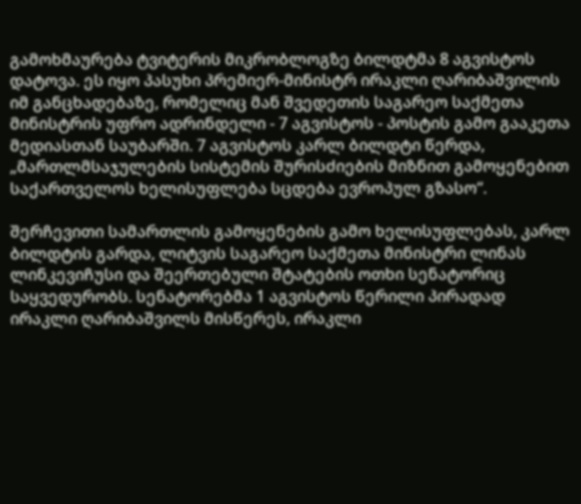გამოხმაურება ტვიტერის მიკრობლოგზე ბილდტმა 8 აგვისტოს დატოვა. ეს იყო პასუხი პრემიერ-მინისტრ ირაკლი ღარიბაშვილის იმ განცხადებაზე, რომელიც მან შვედეთის საგარეო საქმეთა მინისტრის უფრო ადრინდელი - 7 აგვისტოს - პოსტის გამო გააკეთა მედიასთან საუბარში. 7 აგვისტოს კარლ ბილდტი წერდა, „მართლმსაჯულების სისტემის შურისძიების მიზნით გამოყენებით საქართველოს ხელისუფლება სცდება ევროპულ გზასო“.

შერჩევითი სამართლის გამოყენების გამო ხელისუფლებას, კარლ ბილდტის გარდა, ლიტვის საგარეო საქმეთა მინისტრი ლინას ლინკევიჩუსი და შეერთებული შტატების ოთხი სენატორიც საყვედურობს. სენატორებმა 1 აგვისტოს წერილი პირადად ირაკლი ღარიბაშვილს მისწერეს, ირაკლი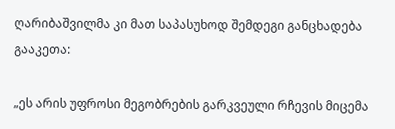ღარიბაშვილმა კი მათ საპასუხოდ შემდეგი განცხადება გააკეთა:

„ეს არის უფროსი მეგობრების გარკვეული რჩევის მიცემა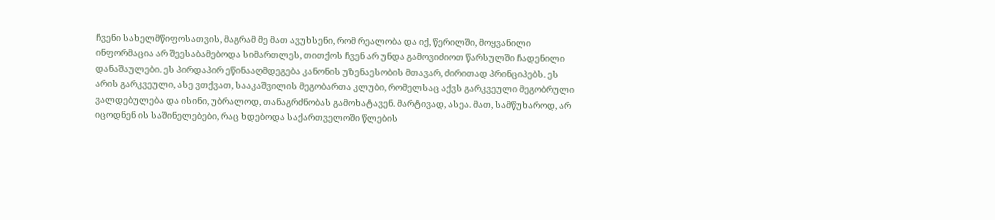ჩვენი სახელმწიფოსათვის, მაგრამ მე მათ ავუხსენი, რომ რეალობა და იქ, წერილში, მოყვანილი ინფორმაცია არ შეესაბამებოდა სიმართლეს, თითქოს ჩვენ არ უნდა გამოვიძიოთ წარსულში ჩადენილი დანაშაულები. ეს პირდაპირ ეწინააღმდეგება კანონის უზენაესობის მთავარ, ძირითად პრინციპებს. ეს არის გარკვეული, ასე ვთქვათ, სააკაშვილის მეგობართა კლუბი, რომელსაც აქვს გარკვეული მეგობრული ვალდებულება და ისინი, უბრალოდ, თანაგრძნობას გამოხატავენ. მარტივად, ასეა. მათ, სამწუხაროდ, არ იცოდნენ ის საშინელებები, რაც ხდებოდა საქართველოში წლების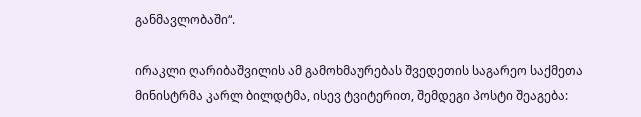განმავლობაში“.

ირაკლი ღარიბაშვილის ამ გამოხმაურებას შვედეთის საგარეო საქმეთა მინისტრმა კარლ ბილდტმა, ისევ ტვიტერით, შემდეგი პოსტი შეაგება: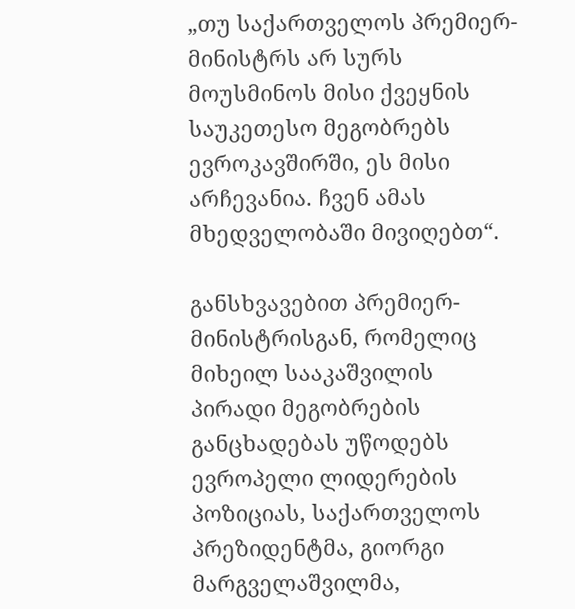„თუ საქართველოს პრემიერ-მინისტრს არ სურს მოუსმინოს მისი ქვეყნის საუკეთესო მეგობრებს ევროკავშირში, ეს მისი არჩევანია. ჩვენ ამას მხედველობაში მივიღებთ“.

განსხვავებით პრემიერ-მინისტრისგან, რომელიც მიხეილ სააკაშვილის პირადი მეგობრების განცხადებას უწოდებს ევროპელი ლიდერების პოზიციას, საქართველოს პრეზიდენტმა, გიორგი მარგველაშვილმა,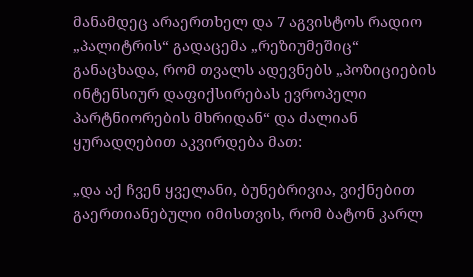მანამდეც არაერთხელ და 7 აგვისტოს რადიო „პალიტრის“ გადაცემა „რეზიუმეშიც“ განაცხადა, რომ თვალს ადევნებს „პოზიციების ინტენსიურ დაფიქსირებას ევროპელი პარტნიორების მხრიდან“ და ძალიან ყურადღებით აკვირდება მათ:

„და აქ ჩვენ ყველანი, ბუნებრივია, ვიქნებით გაერთიანებული იმისთვის, რომ ბატონ კარლ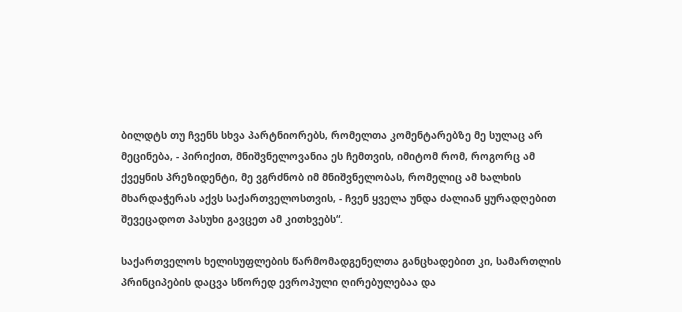ბილდტს თუ ჩვენს სხვა პარტნიორებს, რომელთა კომენტარებზე მე სულაც არ მეცინება, - პირიქით, მნიშვნელოვანია ეს ჩემთვის, იმიტომ რომ, როგორც ამ ქვეყნის პრეზიდენტი, მე ვგრძნობ იმ მნიშვნელობას, რომელიც ამ ხალხის მხარდაჭერას აქვს საქართველოსთვის, - ჩვენ ყველა უნდა ძალიან ყურადღებით შევეცადოთ პასუხი გავცეთ ამ კითხვებს“.

საქართველოს ხელისუფლების წარმომადგენელთა განცხადებით კი, სამართლის პრინციპების დაცვა სწორედ ევროპული ღირებულებაა და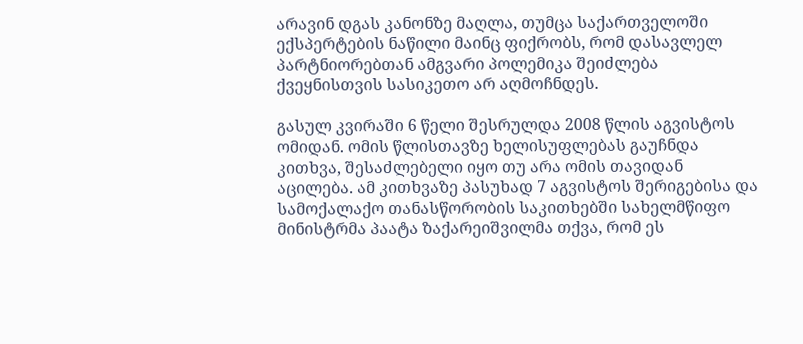არავინ დგას კანონზე მაღლა, თუმცა საქართველოში ექსპერტების ნაწილი მაინც ფიქრობს, რომ დასავლელ პარტნიორებთან ამგვარი პოლემიკა შეიძლება ქვეყნისთვის სასიკეთო არ აღმოჩნდეს.

გასულ კვირაში 6 წელი შესრულდა 2008 წლის აგვისტოს ომიდან. ომის წლისთავზე ხელისუფლებას გაუჩნდა კითხვა, შესაძლებელი იყო თუ არა ომის თავიდან აცილება. ამ კითხვაზე პასუხად 7 აგვისტოს შერიგებისა და სამოქალაქო თანასწორობის საკითხებში სახელმწიფო მინისტრმა პაატა ზაქარეიშვილმა თქვა, რომ ეს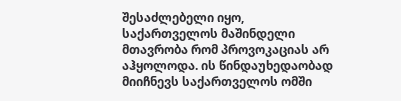შესაძლებელი იყო, საქართველოს მაშინდელი მთავრობა რომ პროვოკაციას არ აჰყოლოდა. ის წინდაუხედაობად მიიჩნევს საქართველოს ომში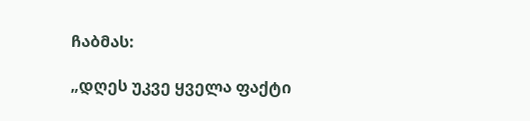ჩაბმას:

„დღეს უკვე ყველა ფაქტი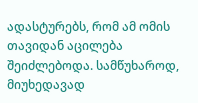ადასტურებს, რომ ამ ომის თავიდან აცილება შეიძლებოდა. სამწუხაროდ, მიუხედავად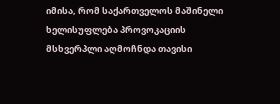იმისა, რომ საქართველოს მაშინელი ხელისუფლება პროვოკაციის მსხვერპლი აღმოჩნდა თავისი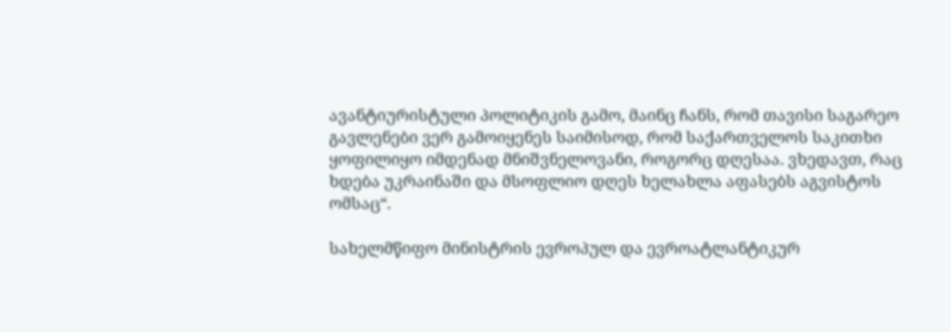ავანტიურისტული პოლიტიკის გამო, მაინც ჩანს, რომ თავისი საგარეო გავლენები ვერ გამოიყენეს საიმისოდ, რომ საქართველოს საკითხი ყოფილიყო იმდენად მნიშვნელოვანი, როგორც დღესაა. ვხედავთ, რაც ხდება უკრაინაში და მსოფლიო დღეს ხელახლა აფასებს აგვისტოს ომსაც“.

სახელმწიფო მინისტრის ევროპულ და ევროატლანტიკურ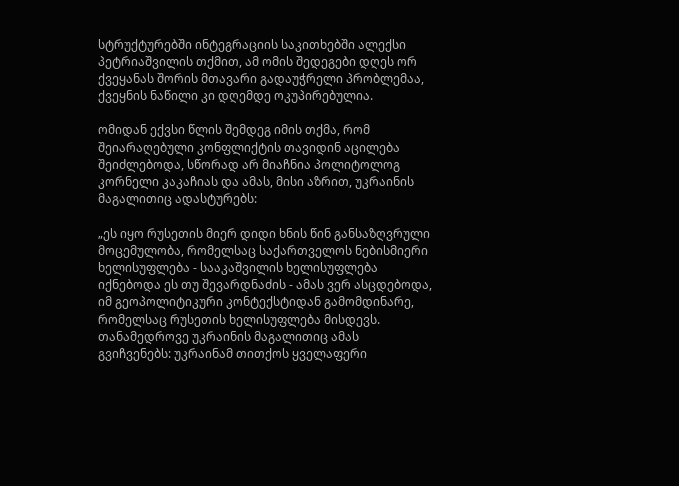სტრუქტურებში ინტეგრაციის საკითხებში ალექსი პეტრიაშვილის თქმით, ამ ომის შედეგები დღეს ორ ქვეყანას შორის მთავარი გადაუჭრელი პრობლემაა, ქვეყნის ნაწილი კი დღემდე ოკუპირებულია.

ომიდან ექვსი წლის შემდეგ იმის თქმა, რომ შეიარაღებული კონფლიქტის თავიდინ აცილება შეიძლებოდა, სწორად არ მიაჩნია პოლიტოლოგ კორნელი კაკაჩიას და ამას, მისი აზრით, უკრაინის მაგალითიც ადასტურებს:

„ეს იყო რუსეთის მიერ დიდი ხნის წინ განსაზღვრული მოცემულობა, რომელსაც საქართველოს ნებისმიერი ხელისუფლება - სააკაშვილის ხელისუფლება იქნებოდა ეს თუ შევარდნაძის - ამას ვერ ასცდებოდა, იმ გეოპოლიტიკური კონტექსტიდან გამომდინარე, რომელსაც რუსეთის ხელისუფლება მისდევს. თანამედროვე უკრაინის მაგალითიც ამას გვიჩვენებს: უკრაინამ თითქოს ყველაფერი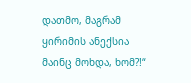დათმო, მაგრამ ყირიმის ანექსია მაინც მოხდა, ხომ?!“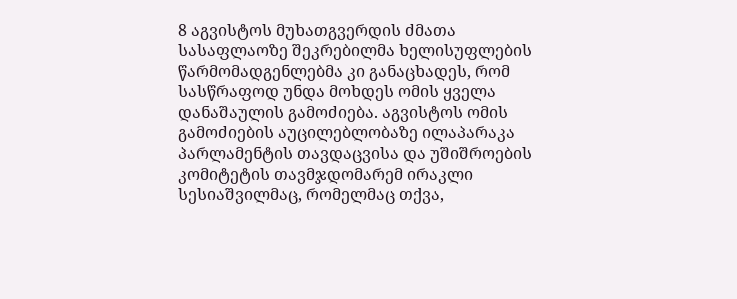8 აგვისტოს მუხათგვერდის ძმათა სასაფლაოზე შეკრებილმა ხელისუფლების წარმომადგენლებმა კი განაცხადეს, რომ სასწრაფოდ უნდა მოხდეს ომის ყველა დანაშაულის გამოძიება. აგვისტოს ომის გამოძიების აუცილებლობაზე ილაპარაკა პარლამენტის თავდაცვისა და უშიშროების კომიტეტის თავმჯდომარემ ირაკლი სესიაშვილმაც, რომელმაც თქვა,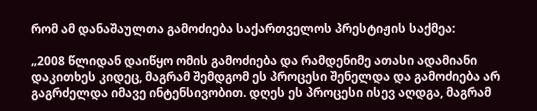რომ ამ დანაშაულთა გამოძიება საქართველოს პრესტიჟის საქმეა:

„2008 წლიდან დაიწყო ომის გამოძიება და რამდენიმე ათასი ადამიანი დაკითხეს კიდეც, მაგრამ შემდგომ ეს პროცესი შენელდა და გამოძიება არ გაგრძელდა იმავე ინტენსივობით. დღეს ეს პროცესი ისევ აღდგა, მაგრამ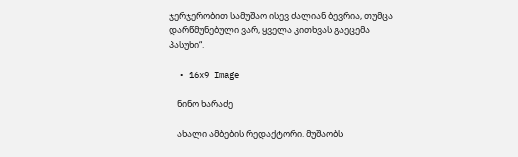ჯერჯერობით სამუშაო ისევ ძალიან ბევრია, თუმცა დარწმუნებული ვარ, ყველა კითხვას გაეცემა პასუხი“.

  • 16x9 Image

    ნინო ხარაძე

    ახალი ამბების რედაქტორი. მუშაობს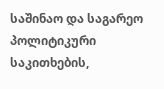საშინაო და საგარეო პოლიტიკური საკითხების,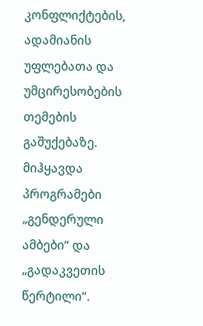კონფლიქტების, ადამიანის უფლებათა და უმცირესობების თემების გაშუქებაზე. მიჰყავდა პროგრამები „გენდერული ამბები“ და „გადაკვეთის წერტილი“.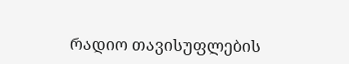რადიო თავისუფლების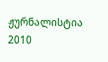ჟურნალისტია 2010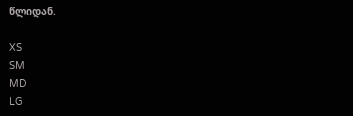წლიდან.

XS
SM
MD
LG